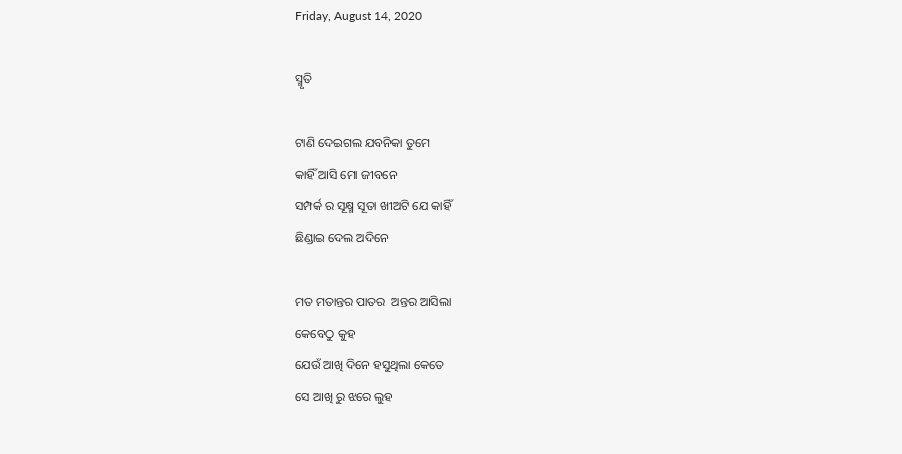Friday, August 14, 2020

ସ୍ମୃତି

ଟାଣି ଦେଇଗଲ ଯବନିକା ତୁମେ
କାହିଁ ଆସି ମୋ ଜୀବନେ
ସମ୍ପର୍କ ର ସୂକ୍ଷ୍ମ ସୂତା ଖୀଅଟି ଯେ କାହିଁ
ଛିଣ୍ଡାଇ ଦେଲ ଅଦିନେ

ମତ ମତାନ୍ତର ପାତର  ଅନ୍ତର ଆସିଲା
କେବେଠୁ କୁହ
ଯେଉଁ ଆଖି ଦିନେ ହସୁଥିଲା କେତେ
ସେ ଆଖି ରୁ ଝରେ ଲୁହ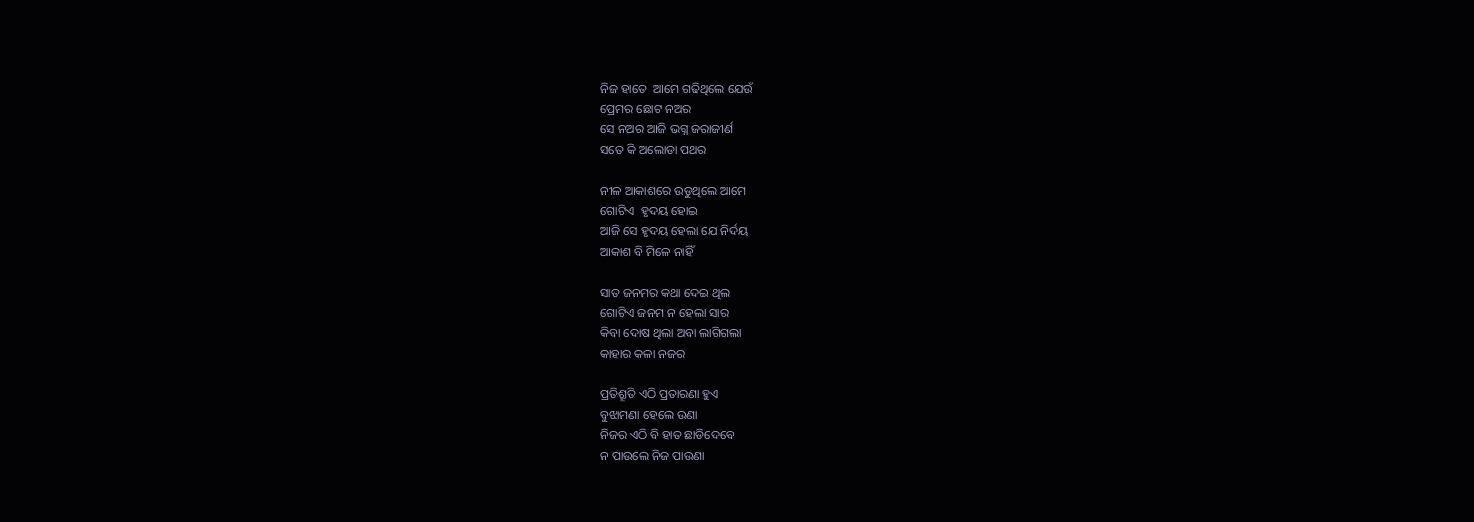ନିଜ ହାତେ  ଆମେ ଗଢିଥିଲେ ଯେଉଁ
ପ୍ରେମର ଛୋଟ ନଅର
ସେ ନଅର ଆଜି ଭଗ୍ନ ଜରାଜୀର୍ଣ
ସତେ କି ଅଲୋଡା ପଥର

ନୀଳ ଆକାଶରେ ଉଡୁଥିଲେ ଆମେ
ଗୋଟିଏ  ହୃଦୟ ହୋଇ
ଆଜି ସେ ହୃଦୟ ହେଲା ଯେ ନିର୍ଦୟ
ଆକାଶ ବି ମିଳେ ନାହିଁ

ସାତ ଜନମର କଥା ଦେଇ ଥିଲ
ଗୋଟିଏ ଜନମ ନ ହେଲା ସାର
କିବା ଦୋଷ ଥିଲା ଅବା ଲାଗିଗଲା
କାହାର କଳା ନଜର

ପ୍ରତିଶ୍ରୂତି ଏଠି ପ୍ରତାରଣା ହୁଏ
ବୁଝାମଣା ହେଲେ ଉଣା
ନିଜର ଏଠି ବି ହାତ ଛାଡିଦେବେ
ନ ପାଉଲେ ନିଜ ପାଉଣା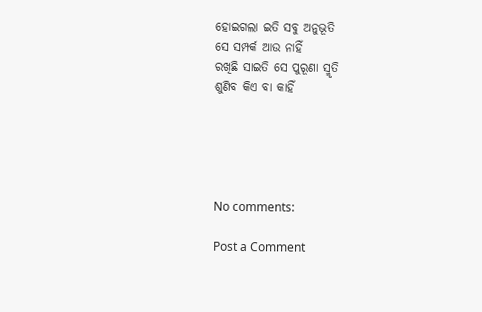ହୋଇଗଲା ଇତି ସବୁ ଅନୁଭୂତି
ସେ ସମ୍ପର୍କ ଆଉ ନାହିଁ
ରଖିଛି ସାଇତି ସେ ପୁରୂଣା ସ୍ମୃତି
ଶୁଣିବ କିଏ ବା କାହିଁ





No comments:

Post a Comment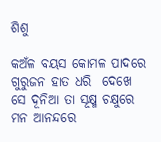ଶିଶୁ

କଅଁଳ ବୟସ କୋମଳ ପାଦରେ  ଗୁରୁଜନ ହାତ ଧରି  ଦେଖେ ସେ ଦୂନିଆ ତା ସୂକ୍ଷ୍ମ ଚକ୍ଷୁରେ  ମନ ଆନନ୍ଦରେ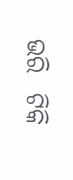ଭରି  ଟିକି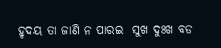ହୃଦୟ ତା ଜାଣି ନ ପାରଇ  ସୁଖ ଦୁଃଖ ବଡ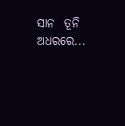ସାନ  ତୂନି ଅଧରରେ...